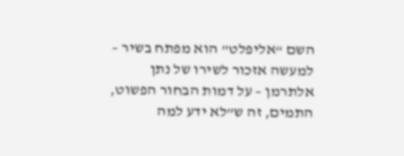השם “אליפלט” הוא מפתח בשיר – למעשה אזכור לשירו של נתן אלתרמן – על דמות הבחור הפשוט, התמים, זה ש”לא ידע למה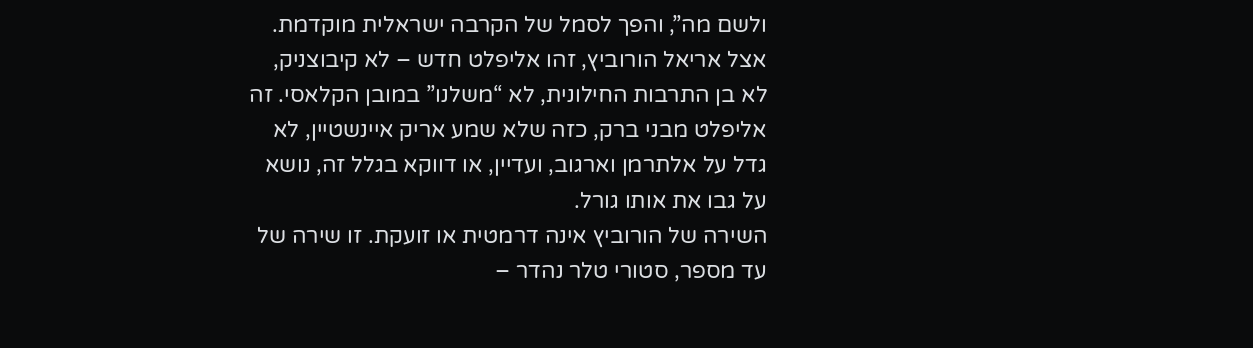ולשם מה”, והפך לסמל של הקרבה ישראלית מוקדמת. אצל אריאל הורוביץ, זהו אליפלט חדש – לא קיבוצניק, לא בן התרבות החילונית, לא “משלנו” במובן הקלאסי. זה אליפלט מבני ברק, כזה שלא שמע אריק איינשטיין, לא גדל על אלתרמן וארגוב, ועדיין, או דווקא בגלל זה, נושא על גבו את אותו גורל.
השירה של הורוביץ אינה דרמטית או זועקת. זו שירה של עד מספר, סטורי טלר נהדר –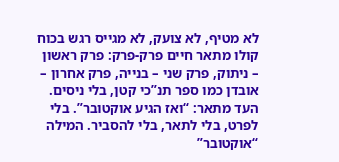לא מטיף, לא צועק, לא מגייס רגש בכוח קולו מתאר חיים פרק-פרק: פרק ראשון – ניתוק, פרק שני – בנייה, פרק אחרון – אובדן כמו ספר תנ”כי קטן, בלי ניסים.
העד מתאר: “ואז הגיע אוקטובר”. בלי לפרט, בלי לתאר, בלי להסביר. המילה “אוקטובר”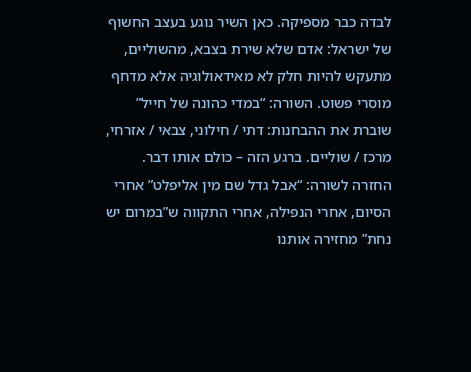לבדה כבר מספיקה. כאן השיר נוגע בעצב החשוף של ישראל: אדם שלא שירת בצבא, מהשוליים, מתעקש להיות חלק לא מאידאולוגיה אלא מדחף מוסרי פשוט. השורה: “במדי כהונה של חייל” שוברת את ההבחנות: דתי / חילוני, צבאי / אזרחי, מרכז / שוליים. ברגע הזה – כולם אותו דבר.
החזרה לשורה: “אבל גדל שם מין אליפלט” אחרי הסיום, אחרי הנפילה, אחרי התקווה ש”במרום יש נחת” מחזירה אותנו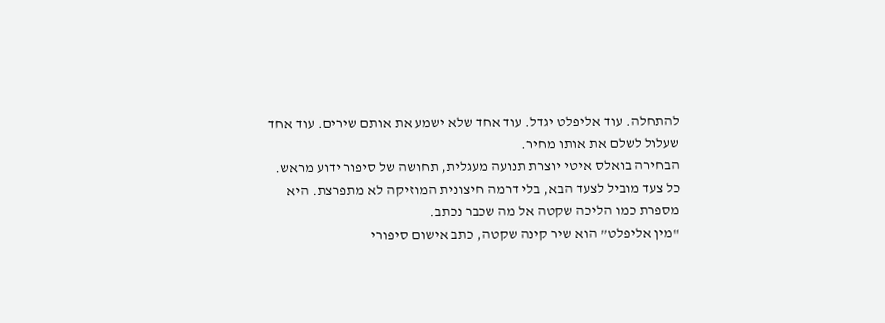להתחלה. עוד אליפלט יגדל. עוד אחד שלא ישמע את אותם שירים. עוד אחד שעלול לשלם את אותו מחיר.
הבחירה בואלס איטי יוצרת תנועה מעגלית, תחושה של סיפור ידוע מראש. כל צעד מוביל לצעד הבא, בלי דרמה חיצונית המוזיקה לא מתפרצת. היא מספרת כמו הליכה שקטה אל מה שכבר נכתב.
"מין אליפלט” הוא שיר קינה שקטה, כתב אישום סיפורי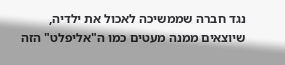נגד חברה שממשיכה לאכול את ילדיה, שיוצאים ממנה מעטים כמו ה"אליפלט" הזה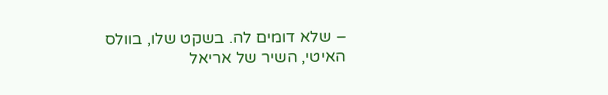– שלא דומים לה. בשקט שלו, בוולס האיטי, השיר של אריאל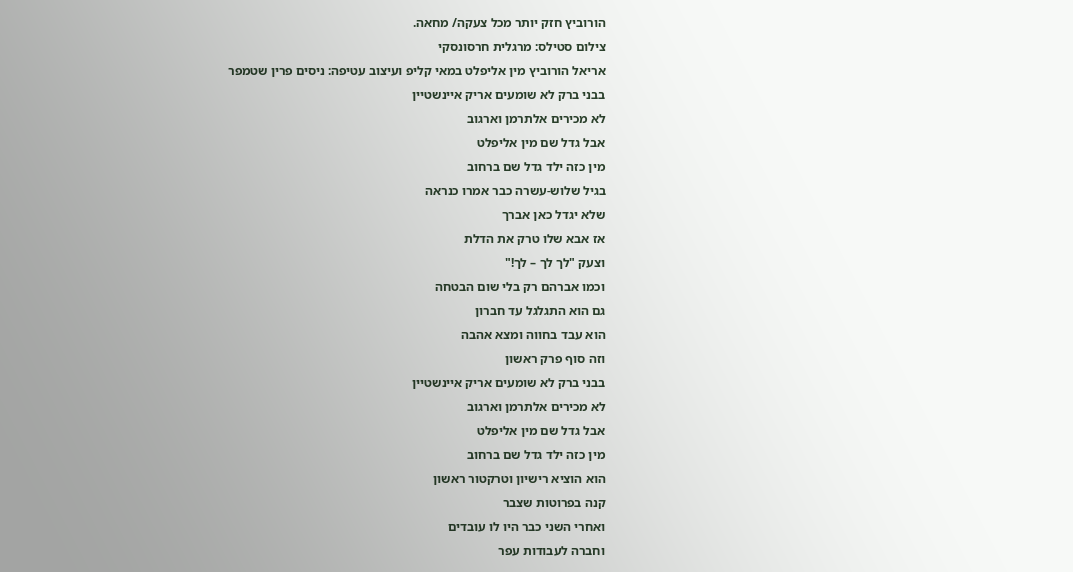הורוביץ חזק יותר מכל צעקה/ מחאה.
צילום סטילס: מרגלית חרסונסקי
אריאל הורוביץ מין אליפלט במאי קליפ ועיצוב עטיפה: ניסים פרין שטמפר
בבני ברק לא שומעים אריק איינשטיין
לא מכירים אלתרמן וארגוב
אבל גדל שם מין אליפלט
מין כזה ילד גדל שם ברחוב
בגיל שלוש-עשרה כבר אמרו כנראה
שלא יגדל כאן אברך
אז אבא שלו טרק את הדלת
וצעק "לך לך – לך!"
וכמו אברהם רק בלי שום הבטחה
גם הוא התגלגל עד חברון
הוא עבד בחווה ומצא אהבה
וזה סוף פרק ראשון
בבני ברק לא שומעים אריק איינשטיין
לא מכירים אלתרמן וארגוב
אבל גדל שם מין אליפלט
מין כזה ילד גדל שם ברחוב
הוא הוציא רישיון וטרקטור ראשון
קנה בפרוטות שצבר
ואחרי השני כבר היו לו עובדים
וחברה לעבודות עפר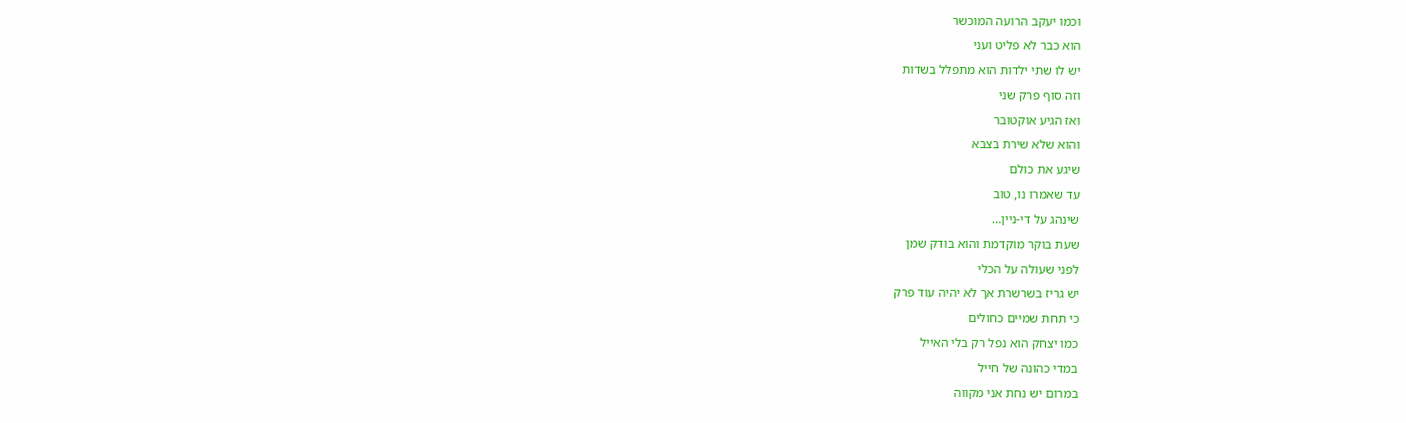וכמו יעקב הרועה המוכשר
הוא כבר לא פליט ועני
יש לו שתי ילדות הוא מתפלל בשדות
וזה סוף פרק שני
ואז הגיע אוקטובר
והוא שלא שירת בצבא
שיגע את כולם
עד שאמרו נו, טוב
שינהג על די-ניין…
שעת בוקר מוקדמת והוא בודק שמן
לפני שעולה על הכלי
יש גריז בשרשרת אך לא יהיה עוד פרק
כי תחת שמיים כחולים
כמו יצחק הוא נפל רק בלי האייל
במדי כהונה של חייל
במרום יש נחת אני מקווה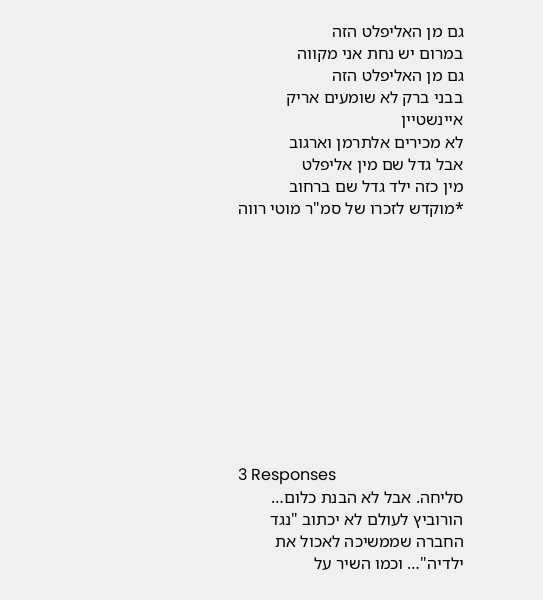גם מן האליפלט הזה
במרום יש נחת אני מקווה
גם מן האליפלט הזה
בבני ברק לא שומעים אריק איינשטיין
לא מכירים אלתרמן וארגוב
אבל גדל שם מין אליפלט
מין כזה ילד גדל שם ברחוב
*מוקדש לזכרו של סמ"ר מוטי רווה











3 Responses
סליחה. אבל לא הבנת כלום…
הורוביץ לעולם לא יכתוב "נגד החברה שממשיכה לאכול את ילדיה"… וכמו השיר על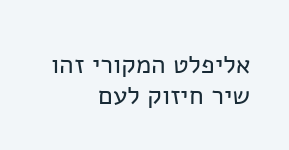אליפלט המקורי זהו שיר חיזוק לעם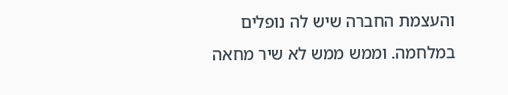והעצמת החברה שיש לה נופלים במלחמה. וממש ממש לא שיר מחאה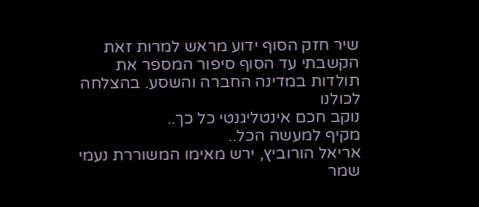שיר חזק הסוף ידוע מראש למרות זאת הקשבתי עד הסוף סיפור המספר את תולדות במדינה החברה והשסע. בהצלחה לכולנו
נוקב חכם אינטליגנטי כל כך..
מקיף למעשה הכל..
אריאל הורוביץ, ירש מאימו המשוררת נעמי שמר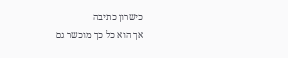כישרון כתיבה
אך הוא כל כך מוכשר גם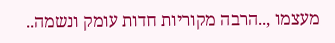מעצמו ,..הרבה מקוריות חדות עומק ונשמה..